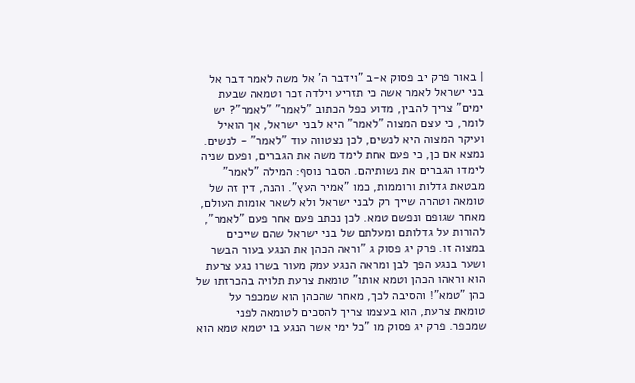| באור פרק יב פסוק א-ב "וידבר ה' אל משה לאמר דבר אל בני ישראל לאמר אשה כי תזריע וילדה זכר וטמאה שבעת ימים" צריך להבין, מדוע כפל הכתוב "לאמר" "לאמר"? יש לומר, כי עצם המצוה "לאמר" היא לבני ישראל, אך הואיל ועיקר המצוה היא לנשים, לכן נצטווה עוד "לאמר" - לנשים. נמצא אם כן, כי פעם אחת לימד משה את הגברים, ופעם שניה לימדו הגברים את נשותיהם. הסבר נוסף: המילה "לאמר" מבטאת גדלות ורוממות, כמו "אמיר העץ". והנה, דין זה של טומאה וטהרה שייך רק לבני ישראל ולא לשאר אומות העולם, מאחר שגופם ונפשם טמא. לכן נכתב פעם אחר פעם "לאמר", להורות על גדלותם ומעלתם של בני ישראל שהם שייכים במצוה זו. פרק יג פסוק ג "וראה הכהן את הנגע בעור הבשר ושער בנגע הפך לבן ומראה הנגע עמק מעור בשרו נגע צרעת הוא וראהו הכהן וטמא אותו" טומאת צרעת תלויה בהכרזתו של כהן "טמא"! והסיבה לכך, מאחר שהכהן הוא שמכפר על טומאת צרעת, הוא בעצמו צריך להסכים לטומאה לפני שמכפר. פרק יג פסוק מו "כל ימי אשר הנגע בו יטמא טמא הוא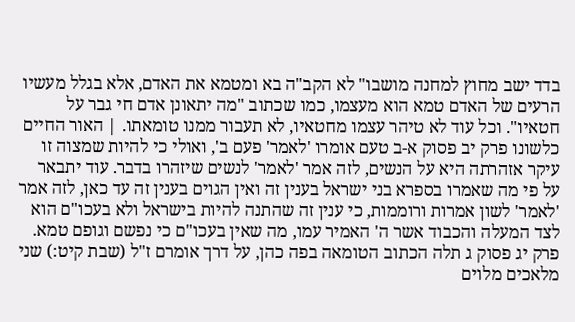בדד ישב מחוץ למחנה מושבו" לא הקב"ה בא ומטמא את האדם, אלא בגלל מעשיו הרעים של האדם טמא הוא מעצמו, כמו שכתוב "מה יתאונן אדם חי גבר על חטאיו". וכל עוד לא טיהר עצמו מחטאיו, לא תעבור ממנו טומאתו. | האור החיים כלשונו פרק יב פסוק א-ב טעם אומרו 'לאמר' פעם ב', ואולי כי להיות שמצוה זו עיקר אזהרתה היא על הנשים, לזה אמר 'לאמר' לנשים שיזהרו בדבר. עוד יתבאר על פי מה שאמרו בספרא בני ישראל בענין זה ואין הגוים בענין זה עד כאן, לזה אמר 'לאמר' לשון אמרות ורוממות, כי ענין זה שהתנה להיות בישראל ולא בעכו"ם הוא לצד המעלה והכבוד אשר ה' האמיר עמו, מה שאין בעכו"ם כי נפשם וגופם טמא. פרק יג פסוק ג תלה הכתוב הטומאה בפה כהן, על דרך אומרם ז"ל (שבת קיט:) שני מלאכים מלוים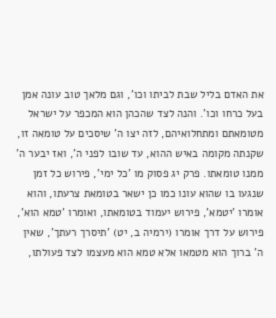את האדם בליל שבת לביתו וכו', וגם מלאך טוב עונה אמן בעל כרחו וכו'. והנה לצד שהכהן הוא המכפר על ישראל מטומאתם ומתחלואיהם, לזה יצו ה' שיסכים על טומאה זו, שקנתה מקומה באיש ההוא, עד שובו לפני ה', ואז יבער ה' ממנו טומאתו. פרק יג פסוק מו 'כל ימי', פירוש כל זמן שנגעו בו שהוא עונו כמו כן ישאר בטומאת צרעתו, והוא אומרו 'יטמא', פירוש יעמוד בטומאתו, ואומרו 'טמא הוא', פירוש על דרך אומרו (ירמיה ב, יט) 'תיסרך רעתך', שאין ה' ברוך הוא מטמאו אלא טמא הוא מעצמו לצד פעולתו,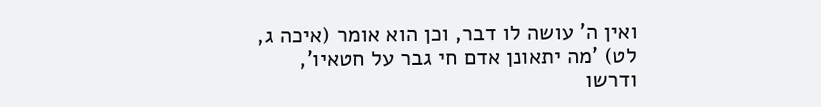ואין ה' עושה לו דבר, וכן הוא אומר (איכה ג, לט) 'מה יתאונן אדם חי גבר על חטאיו', ודרשו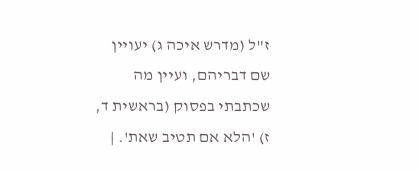ז"ל (מדרש איכה ג) יעויין שם דבריהם, ועיין מה שכתבתי בפסוק (בראשית ד, ז) 'הלא אם תטיב שאת'. |